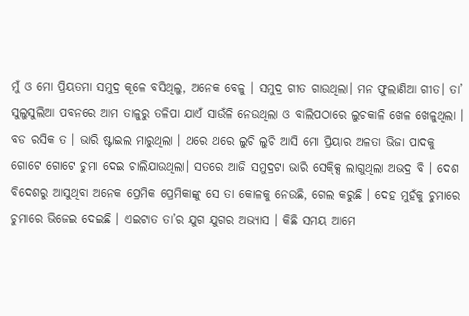ମୁଁ ଓ ମୋ ପ୍ରିୟତମା ସମୁଦ୍ର କୂଳେ ବସିଥିଲୁ, ଅନେକ ବେଳୁ । ସମୁଦ୍ର ଗୀତ ଗାଉଥିଲା। ମନ ଫୁଲାଣିଆ ଗୀତ। ତା’ ସୁଲୁସୁଲିଆ ପବନରେ ଆମ ତାଳୁରୁ ତଳିପା ଯାଏଁ ସାଉଁଳି ନେଉଥିଲା ଓ ବାଲିପଠାରେ ଲୁଚକାଳି ଖେଳ ଖେଳୁଥିଲା । ବଡ ରସିକ ତ । ଭାରି ଷ୍ଟାଇଲ ମାରୁଥିଲା । ଥରେ ଥରେ ଲୁଚି ଲୁଚି ଆସି ମୋ ପ୍ରିୟାର ଅଳତା ଭିଜା ପାଦକୁ ଗୋଟେ ଗୋଟେ ଚୁମା ଦେଇ ଚାଲିଯାଉଥିଲା। ସତରେ ଆଜି ସମୁଦ୍ରଟା ଭାରି ସେକ୍କ୍ସି ଲାଗୁଥିଲା ଅଭଦ୍ର ବି । ଦେଶ ବିଦେଶରୁ ଆସୁଥିବା ଅନେକ ପ୍ରେମିକ ପ୍ରେମିକାଙ୍କୁ ସେ ତା କୋଳକୁ ନେଉଛି, ଗେଲ କରୁଛି । ଦେହ ମୁହଁକୁ ଚୁମାରେ ଚୁମାରେ ଭିଜେଇ ଦେଇଛି । ଏଇଟାତ ତା’ର ଯୁଗ ଯୁଗର ଅଭ୍ୟାସ । କିଛି ସମୟ ଆମେ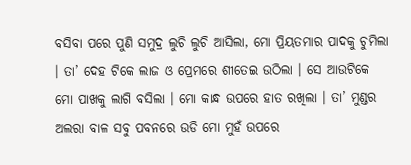ବସିବା ପରେ ପୁଣି ସମୁଦ୍ର ଲୁଚି ଲୁଚି ଆସିଲା, ମୋ ପ୍ରିୟତମାର ପାଦକୁ ଚୁମିଲା । ତା’ ଦେହ ଟିକେ ଲାଜ ଓ ପ୍ରେମରେ ଶୀତେଇ ଉଠିଲା । ସେ ଆଉଟିକେ ମୋ ପାଖକୁ ଲାଗି ବସିଲା । ମୋ କାନ୍ଧ ଉପରେ ହାତ ରଖିଲା । ତା’ ମୁଣ୍ଡର ଅଲରା ବାଳ ସବୁ ପବନରେ ଉଡି ମୋ ମୁହଁ ଉପରେ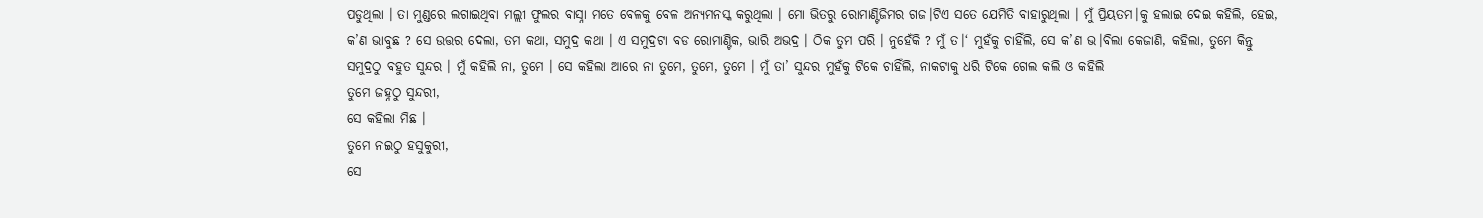ପଡୁଥିଲା । ତା ମୁଣ୍ଡରେ ଲଗାଇଥିବା ମଲ୍ଲୀ ଫୁଲର ବାସ୍ନା ମତେ ବେଳକୁ ବେଳ ଅନ୍ୟମନସ୍କ କରୁଥିଲା । ମୋ ଭିତରୁ ରୋମାଣ୍ଟିଜିମର ଗଜ।ଟିଏ ସତେ ଯେମିତି ବାହାରୁଥିଲା । ମୁଁ ପ୍ରିୟତମ।କୁ ହଲାଇ ଦେଇ କହିଲି, ହେଇ, କ’ଣ ଭାବୁଛ ? ସେ ଉତ୍ତର ଦେଲା, ତମ କଥା, ସମୁଦ୍ର କଥା । ଏ ସମୁଦ୍ରଟା ବଡ ରୋମାଣ୍ଟିକ, ଭାରି ଅଭଦ୍ର । ଠିକ ତୁମ ପରି । ନୁହେଁକି ? ମୁଁ ତ।‘ ମୁହଁକୁ ଚାହିଁଲି, ସେ କ’ଣ ଭ।ବିଲା କେଜାଣି, କହିଲା, ତୁମେ କିନ୍ତୁ ସମୁଦ୍ରଠୁ ବହୁତ ସୁନ୍ଦର । ମୁଁ କହିଲି ନା, ତୁମେ । ସେ କହିଲା ଆରେ ନା ତୁମେ, ତୁମେ, ତୁମେ । ମୁଁ ତା’ ସୁନ୍ଦର ମୁହଁକୁ ଟିକେ ଚାହିଁଲି, ନାକଟାକୁ ଧରି ଟିକେ ଗେଲ କଲି ଓ କହିଲି
ତୁମେ ଜହ୍ନଠୁ ସୁନ୍ଦରୀ,
ସେ କହିଲା ମିଛ ।
ତୁମେ ନଇଠୁ ହସୁକୁରୀ,
ସେ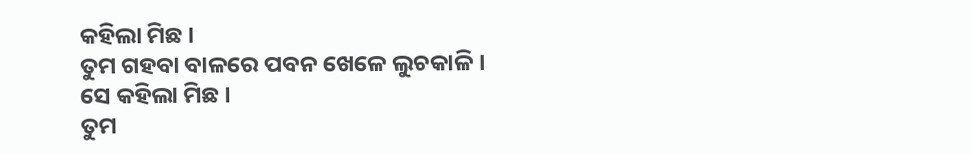କହିଲା ମିଛ ।
ତୁମ ଗହବା ବାଳରେ ପବନ ଖେଳେ ଲୁଚକାଳି ।
ସେ କହିଲା ମିଛ ।
ତୁମ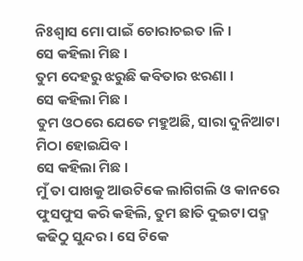ନିଃଶ୍ଵାସ ମୋ ପାଇଁ ଚୋରାଚଇତ।ଳି ।
ସେ କହିଲା ମିଛ ।
ତୁମ ଦେହରୁ ଝରୁଛି କବିତାର ଝରଣା ।
ସେ କହିଲା ମିଛ ।
ତୁମ ଓଠରେ ଯେତେ ମହୁଅଛି, ସାରା ଦୁନିଆଟା ମିଠା ହୋଇଯିବ ।
ସେ କହିଲା ମିଛ ।
ମୁଁ ତା ପାଖକୁ ଆଉଟିକେ ଲାଗିଗଲି ଓ କାନରେ ଫୁସଫୁସ କରି କହିଲି, ତୁମ ଛାତି ଦୁଇଟା ପଦ୍ମ କଢିଠୁ ସୁନ୍ଦର । ସେ ଟିକେ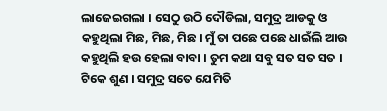ଲାଜେଇଗଲା । ସେଠୁ ଉଠି ଦୌଡିଲା, ସମୁଦ୍ର ଆଡକୁ ଓ କହୁଥିଲା ମିଛ, ମିଛ, ମିଛ । ମୁଁ ତା ପଛେ ପଛେ ଧାଇଁଲି ଆଉ କହୁଥିଲି ହଉ ହେଲା ବାବା । ତୁମ କଥା ସବୁ ସତ ସତ ସତ । ଟିକେ ଶୁଣ । ସମୁଦ୍ର ସତେ ଯେମିତି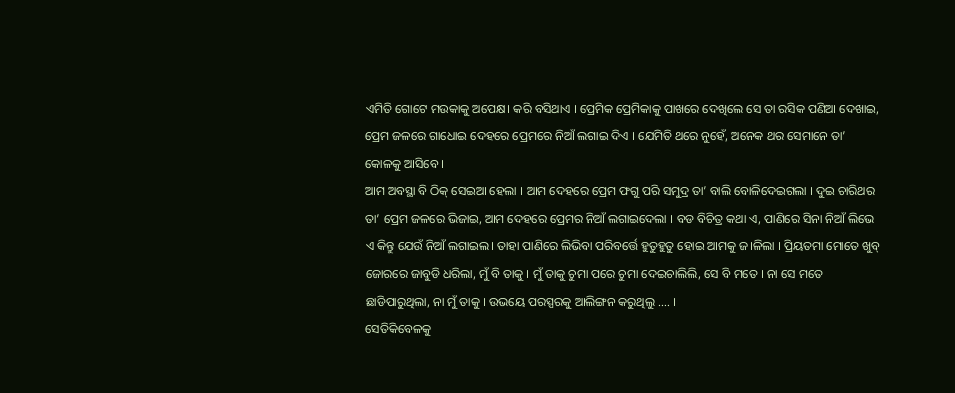ଏମିତି ଗୋଟେ ମଉକାକୁ ଅପେକ୍ଷ। କରି ବସିଥାଏ । ପ୍ରେମିକ ପ୍ରେମିକାକୁ ପାଖରେ ଦେଖିଲେ ସେ ତା ରସିକ ପଣିଆ ଦେଖାଇ, ପ୍ରେମ ଜଳରେ ଗାଧୋଇ ଦେହରେ ପ୍ରେମରେ ନିଆଁ ଲଗାଇ ଦିଏ । ଯେମିତି ଥରେ ନୁହେଁ, ଅନେକ ଥର ସେମାନେ ତା’ କୋଳକୁ ଆସିବେ ।
ଆମ ଅବସ୍ଥା ବି ଠିକ୍ ସେଇଆ ହେଲା । ଆମ ଦେହରେ ପ୍ରେମ ଫଗୁ ପରି ସମୁଦ୍ର ତା’ ବାଲି ବୋଳିଦେଇଗଲା । ଦୁଇ ଚାରିଥର ତା’ ପ୍ରେମ ଜଳରେ ଭିଜାଇ, ଆମ ଦେହରେ ପ୍ରେମର ନିଆଁ ଲଗାଇଦେଲା । ବଡ ବିଚିତ୍ର କଥା ଏ, ପାଣିରେ ସିନା ନିଆଁ ଲିଭେ ଏ କିନ୍ତୁ ଯେଉଁ ନିଆଁ ଲଗାଇଲ। ତାହା ପାଣିରେ ଲିଭିବା ପରିବର୍ତ୍ତେ ହୁତୁହୁତୁ ହୋଇ ଆମକୁ ଜ।ଳିଲା । ପ୍ରିୟତମା ମୋତେ ଖୁବ୍ ଜୋରରେ ଜାବୁଡି ଧରିଲା, ମୁଁ ବି ତାକୁ । ମୁଁ ତାକୁ ଚୁମା ପରେ ଚୁମା ଦେଇଚାଲିଲି, ସେ ବି ମତେ । ନା ସେ ମତେ ଛାଡିପାରୁଥିଲା, ନା ମୁଁ ତାକୁ । ଉଭୟେ ପରସ୍ପରକୁ ଆଲିଙ୍ଗନ କରୁଥିଲୁ …. ।
ସେତିକିବେଳକୁ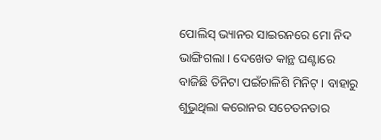ପୋଲିସ୍ ଭ୍ୟାନର ସାଇରନରେ ମୋ ନିଦ ଭାଙ୍ଗିଗଲା । ଦେଖେତ କାନ୍ଥ ଘଣ୍ଟାରେ ବାଜିଛି ତିନିଟା ପଇଁଚାଳିଶି ମିନିଟ୍ । ବାହାରୁ ଶୁଭୁଥିଲା କରୋନର ସଚେତନତାର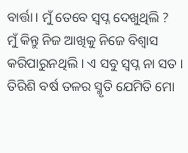ବାର୍ତ୍ତା । ମୁଁ ତେବେ ସ୍ଵପ୍ନ ଦେଖୁଥିଲି ?
ମୁଁ କିନ୍ତୁ ନିଜ ଆଖିକୁ ନିଜେ ବିଶ୍ଵାସ କରିପାରୁନଥିଲି । ଏ ସବୁ ସ୍ଵପ୍ନ ନା ସତ । ତିରିଶି ବର୍ଷ ତଳର ସ୍ମୃତି ଯେମିତି ମୋ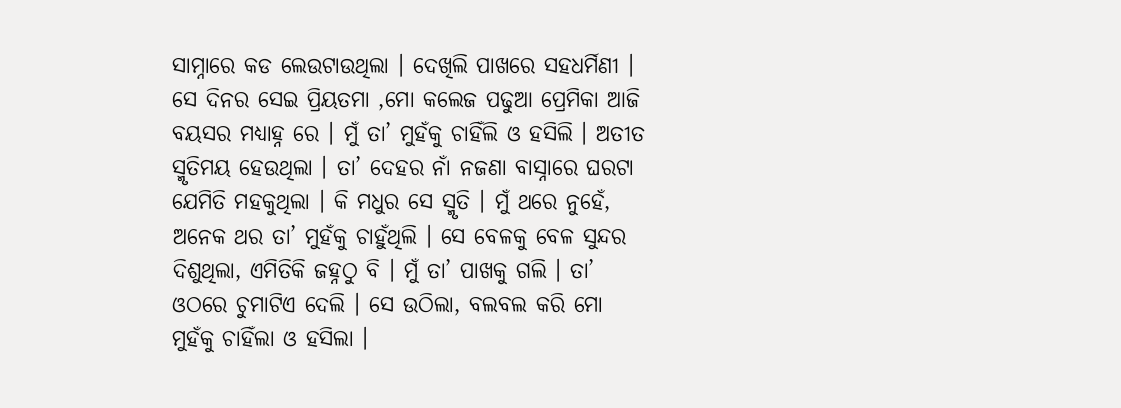ସାମ୍ନାରେ କଡ ଲେଉଟାଉଥିଲା । ଦେଖିଲି ପାଖରେ ସହଧର୍ମିଣୀ । ସେ ଦିନର ସେଇ ପ୍ରିୟତମା ,ମୋ କଲେଜ ପଢୁଆ ପ୍ରେମିକା ଆଜି ବୟସର ମଧ୍ୟାହ୍ନ ରେ । ମୁଁ ତା’ ମୁହଁକୁ ଚାହିଁଲି ଓ ହସିଲି । ଅତୀତ ସ୍ମୃତିମୟ ହେଉଥିଲା । ତା’ ଦେହର ନାଁ ନଜଣା ବାସ୍ନାରେ ଘରଟା ଯେମିତି ମହକୁଥିଲା । କି ମଧୁର ସେ ସ୍ମୃତି । ମୁଁ ଥରେ ନୁହେଁ, ଅନେକ ଥର ତା’ ମୁହଁକୁ ଚାହୁଁଥିଲି । ସେ ବେଳକୁ ବେଳ ସୁନ୍ଦର ଦିଶୁଥିଲା, ଏମିତିକି ଜହ୍ନଠୁ ବି । ମୁଁ ତା’ ପାଖକୁ ଗଲି । ତା’ ଓଠରେ ଚୁମାଟିଏ ଦେଲି । ସେ ଉଠିଲା, ବଲବଲ କରି ମୋ ମୁହଁକୁ ଚାହିଁଲା ଓ ହସିଲା ।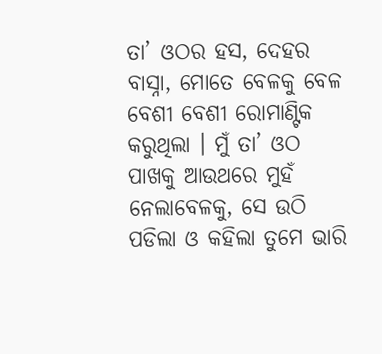ତା’ ଓଠର ହସ, ଦେହର ବାସ୍ନା, ମୋତେ ବେଳକୁ ବେଳ ବେଶୀ ବେଶୀ ରୋମାଣ୍ଟିକ କରୁଥିଲା । ମୁଁ ତା’ ଓଠ ପାଖକୁ ଆଉଥରେ ମୁହଁ ନେଲାବେଳକୁ, ସେ ଉଠି ପଡିଲା ଓ କହିଲା ତୁମେ ଭାରି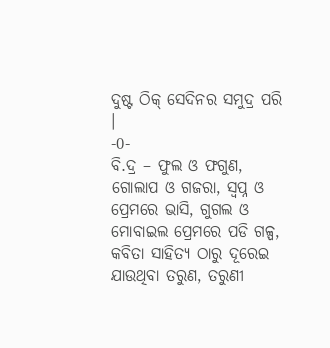ଦୁଷ୍ଟ ଠିକ୍ ସେଦିନର ସମୁଦ୍ର ପରି ।
-0-
ବି.ଦ୍ର – ଫୁଲ ଓ ଫଗୁଣ, ଗୋଲାପ ଓ ଗଜରା, ସ୍ଵପ୍ନ ଓ ପ୍ରେମରେ ଭାସି, ଗୁଗଲ ଓ ମୋବାଇଲ ପ୍ରେମରେ ପଡି ଗଳ୍ପ, କବିତା ସାହିତ୍ୟ ଠାରୁ ଦୂରେଇ ଯାଉଥିବା ତରୁଣ, ତରୁଣୀ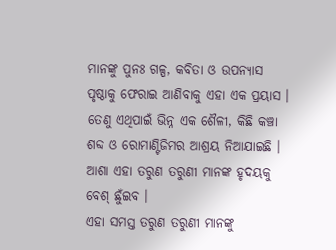ମାନଙ୍କୁ ପୁନଃ ଗଳ୍ପ, କବିତା ଓ ଉପନ୍ୟାସ ପୃଷ୍ଠାକୁ ଫେରାଇ ଆଣିବାକୁ ଏହା ଏକ ପ୍ରୟାସ । ତେଣୁ ଏଥିପାଇଁ ଭିନ୍ନ ଏକ ଶୈଳୀ, କିଛି କଞ୍ଚା ଶବ୍ଦ ଓ ରୋମାଣ୍ଟିଜିମର ଆଶ୍ରୟ ନିଆଯାଇଛି । ଆଶା ଏହା ତରୁଣ ତରୁଣୀ ମାନଙ୍କ ହୃଦୟକୁ ବେଶ୍ ଛୁଁଇବ ।
ଏହା ସମସ୍ତ ତରୁଣ ତରୁଣୀ ମାନଙ୍କୁ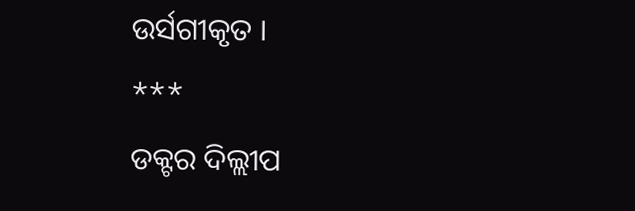ଉର୍ସଗୀକୃତ ।
***
ଡକ୍ଟର ଦିଲ୍ଲୀପ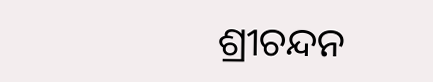ଶ୍ରୀଚନ୍ଦନ